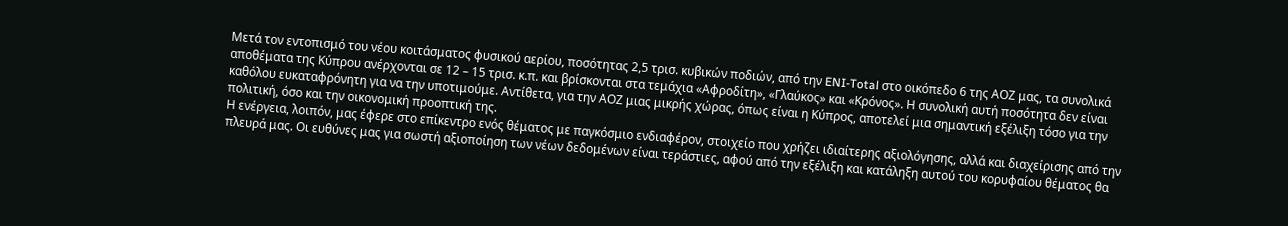Μετά τον εντοπισμό του νέου κοιτάσματος φυσικού αερίου, ποσότητας 2,5 τρισ. κυβικών ποδιών, από την ENI-Total στο οικόπεδο 6 της ΑΟΖ μας, τα συνολικά αποθέματα της Κύπρου ανέρχονται σε 12 – 15 τρισ. κ.π. και βρίσκονται στα τεμάχια «Αφροδίτη», «Γλαύκος» και «Κρόνος». Η συνολική αυτή ποσότητα δεν είναι καθόλου ευκαταφρόνητη για να την υποτιμούμε. Αντίθετα, για την ΑΟΖ μιας μικρής χώρας, όπως είναι η Κύπρος, αποτελεί μια σημαντική εξέλιξη τόσο για την πολιτική, όσο και την οικονομική προοπτική της.
Η ενέργεια, λοιπόν, μας έφερε στο επίκεντρο ενός θέματος με παγκόσμιο ενδιαφέρον, στοιχείο που χρήζει ιδιαίτερης αξιολόγησης, αλλά και διαχείρισης από την πλευρά μας. Οι ευθύνες μας για σωστή αξιοποίηση των νέων δεδομένων είναι τεράστιες, αφού από την εξέλιξη και κατάληξη αυτού του κορυφαίου θέματος θα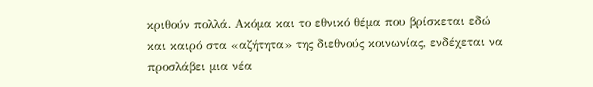κριθούν πολλά. Ακόμα και το εθνικό θέμα που βρίσκεται εδώ και καιρό στα «αζήτητα» της διεθνούς κοινωνίας, ενδέχεται να προσλάβει μια νέα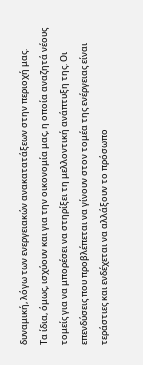δυναμική, λόγω των ενεργειακών ανακατατάξεων στην περιοχή μας.
Τα ίδια, όμως, ισχύουν και για την οικονομία μας, η οποία αναζητά νέους τομείς για να μπορέσει να στηρίξει τη μελλοντική ανάπτυξη της. Οι επενδύσεις που προβλέπεται να γίνουν στον τομέα της ενέργειας είναι τεράστιες και ενδέχεται να αλλάξουν το πρόσωπο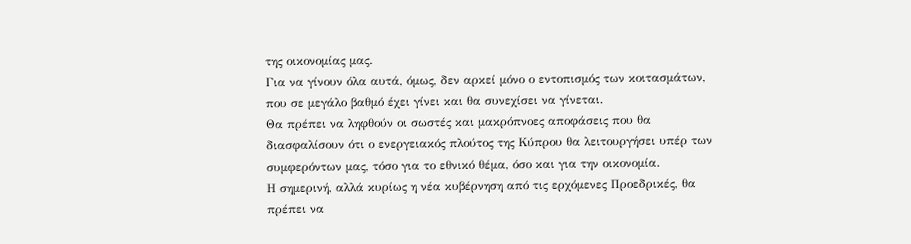της οικονομίας μας.
Για να γίνουν όλα αυτά, όμως, δεν αρκεί μόνο ο εντοπισμός των κοιτασμάτων, που σε μεγάλο βαθμό έχει γίνει και θα συνεχίσει να γίνεται.
Θα πρέπει να ληφθούν οι σωστές και μακρόπνοες αποφάσεις που θα διασφαλίσουν ότι ο ενεργειακός πλούτος της Κύπρου θα λειτουργήσει υπέρ των συμφερόντων μας, τόσο για το εθνικό θέμα, όσο και για την οικονομία.
Η σημερινή, αλλά κυρίως η νέα κυβέρνηση από τις ερχόμενες Προεδρικές, θα πρέπει να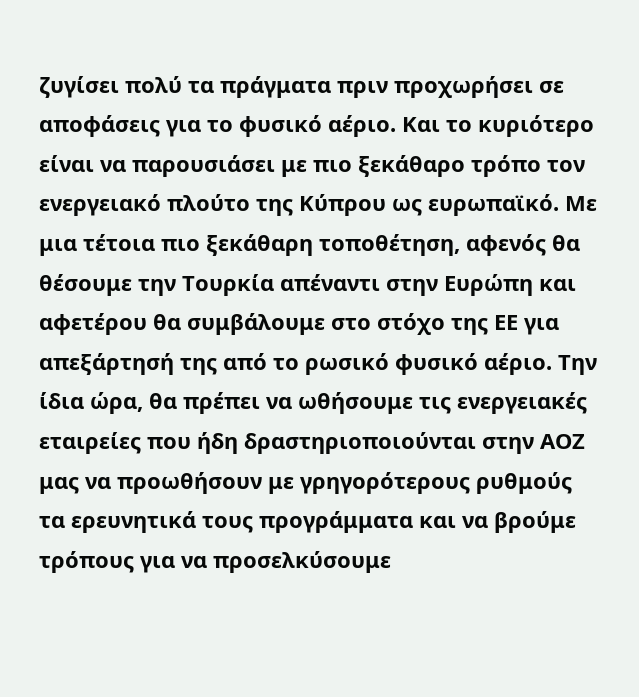ζυγίσει πολύ τα πράγματα πριν προχωρήσει σε αποφάσεις για το φυσικό αέριο. Και το κυριότερο είναι να παρουσιάσει με πιο ξεκάθαρο τρόπο τον ενεργειακό πλούτο της Κύπρου ως ευρωπαϊκό. Με μια τέτοια πιο ξεκάθαρη τοποθέτηση, αφενός θα θέσουμε την Τουρκία απέναντι στην Ευρώπη και αφετέρου θα συμβάλουμε στο στόχο της ΕΕ για απεξάρτησή της από το ρωσικό φυσικό αέριο. Την ίδια ώρα, θα πρέπει να ωθήσουμε τις ενεργειακές εταιρείες που ήδη δραστηριοποιούνται στην ΑΟΖ μας να προωθήσουν με γρηγορότερους ρυθμούς τα ερευνητικά τους προγράμματα και να βρούμε τρόπους για να προσελκύσουμε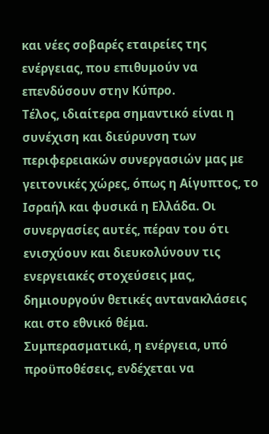και νέες σοβαρές εταιρείες της ενέργειας, που επιθυμούν να επενδύσουν στην Κύπρο.
Τέλος, ιδιαίτερα σημαντικό είναι η συνέχιση και διεύρυνση των περιφερειακών συνεργασιών μας με γειτονικές χώρες, όπως η Αίγυπτος, το Ισραήλ και φυσικά η Ελλάδα. Οι συνεργασίες αυτές, πέραν του ότι ενισχύουν και διευκολύνουν τις ενεργειακές στοχεύσεις μας, δημιουργούν θετικές αντανακλάσεις και στο εθνικό θέμα.
Συμπερασματικά, η ενέργεια, υπό προϋποθέσεις, ενδέχεται να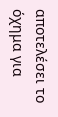αποτελέσει το όχημα για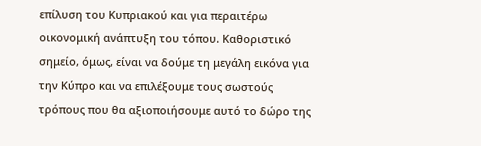επίλυση του Κυπριακού και για περαιτέρω οικονομική ανάπτυξη του τόπου. Καθοριστικό σημείο, όμως, είναι να δούμε τη μεγάλη εικόνα για την Κύπρο και να επιλέξουμε τους σωστούς τρόπους που θα αξιοποιήσουμε αυτό το δώρο της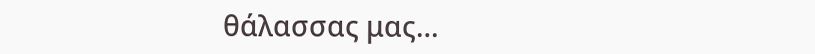θάλασσας μας…